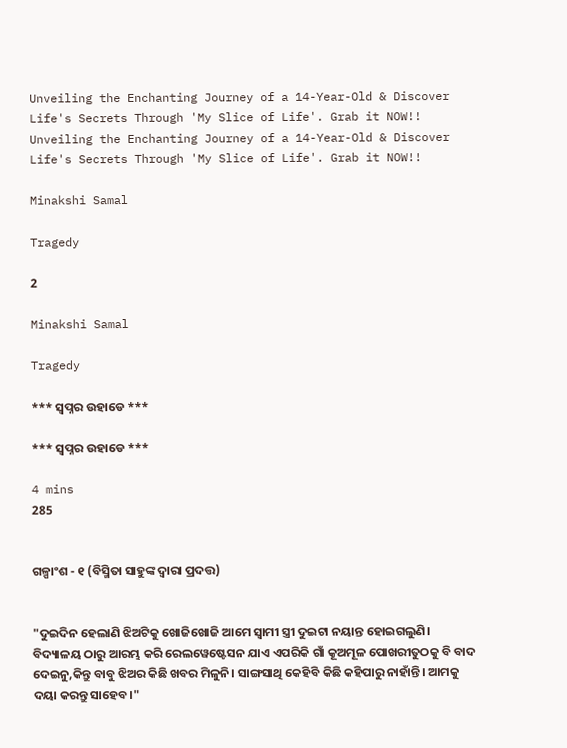Unveiling the Enchanting Journey of a 14-Year-Old & Discover Life's Secrets Through 'My Slice of Life'. Grab it NOW!!
Unveiling the Enchanting Journey of a 14-Year-Old & Discover Life's Secrets Through 'My Slice of Life'. Grab it NOW!!

Minakshi Samal

Tragedy

2

Minakshi Samal

Tragedy

*** ସ୍ବପ୍ନର ଉହାଡେ ***

*** ସ୍ବପ୍ନର ଉହାଡେ ***

4 mins
285


ଗଳ୍ପାଂଶ - ୧ (ବିସ୍ମିତା ସାହୁଙ୍କ ଦ୍ବାରା ପ୍ରଦତ୍ତ)


"ଦୁଇଦିନ ହେଲାଣି ଝିଅଟିକୁ ଖୋଜିଖୋଜି ଆମେ ସ୍ବାମୀ ସ୍ତ୍ରୀ ଦୁଇଟା ନୟାନ୍ତ ହୋଇଗଲୁଣି। ବିଦ୍ୟାଳୟ ଠାରୁ ଆରମ୍ଭ କରି ରେଲୱେଷ୍ଟେସନ ଯାଏ ଏପରିକି ଗାଁ କୂଅମୂଳ ପୋଖରୀତୁଠକୁ ବି ବାଦ ଦେଇନୁ,କିନ୍ତୁ ବାବୁ ଝିଅର କିଛି ଖବର ମିଳୁନି। ସାଙ୍ଗସାଥି କେହିବି କିଛି କହିପାରୁ ନାହାଁନ୍ତି। ଆମକୁ ଦୟା କରନ୍ତୁ ସାହେବ।"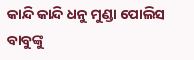କାନ୍ଦି କାନ୍ଦି ଧନୁ ମୁଣ୍ଡା ପୋଲିସ ବାବୁଙ୍କୁ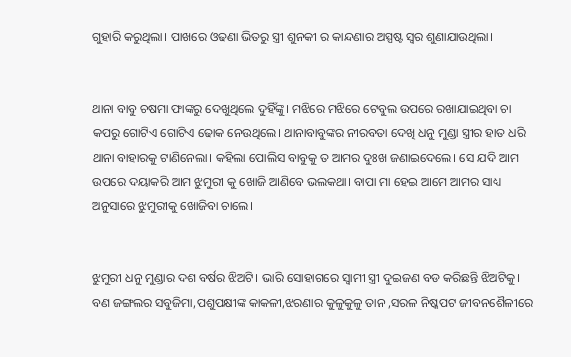ଗୁହାରି କରୁଥିଲା। ପାଖରେ ଓଢଣା ଭିତରୁ ସ୍ତ୍ରୀ ଶୁନକୀ ର କାନ୍ଦଣାର ଅସ୍ପଷ୍ଟ ସ୍ବର ଶୁଣାଯାଉଥିଲା।


ଥାନା ବାବୁ ଚଷମା ଫାଙ୍କରୁ ଦେଖୁଥିଲେ ଦୁହିଁଙ୍କୁ। ମଝିରେ ମଝିରେ ଟେବୁଲ ଉପରେ ରଖାଯାଇଥିବା ଚା କପରୁ ଗୋଟିଏ ଗୋଟିଏ ଢୋକ ନେଉଥିଲେ। ଥାନାବାବୁଙ୍କର ନୀରବତା ଦେଖି ଧନୁ ମୁଣ୍ଡା ସ୍ତ୍ରୀର ହାତ ଧରି ଥାନା ବାହାରକୁ ଟାଣିନେଲା। କହିଲା ପୋଲିସ ବାବୁକୁ ତ ଆମର ଦୁଃଖ ଜଣାଇଦେଲେ। ସେ ଯଦି ଆମ ଉପରେ ଦୟାକରି ଆମ ଝୁମୁରୀ କୁ ଖୋଜି ଆଣିବେ ଭଲକଥା। ବାପା ମା ହେଇ ଆମେ ଆମର ସାଧ୍ୟ ଅନୁସାରେ ଝୁମୁରୀକୁ ଖୋଜିବା ଚାଲେ।


ଝୁମୁରୀ ଧନୁ ମୁଣ୍ଡାର ଦଶ ବର୍ଷର ଝିଅଟି। ଭାରି ସୋହାଗରେ ସ୍ବାମୀ ସ୍ତ୍ରୀ ଦୁଇଜଣ ବଡ କରିଛନ୍ତି ଝିଅଟିକୁ। ବଣ ଜଙ୍ଗଲର ସବୁଜିମା,ପଶୁପକ୍ଷୀଙ୍କ କାକଳୀ,ଝରଣାର କୁଳୁକୁଳୁ ତାନ ,ସରଳ ନିଷ୍କପଟ ଜୀବନଶୈଳୀରେ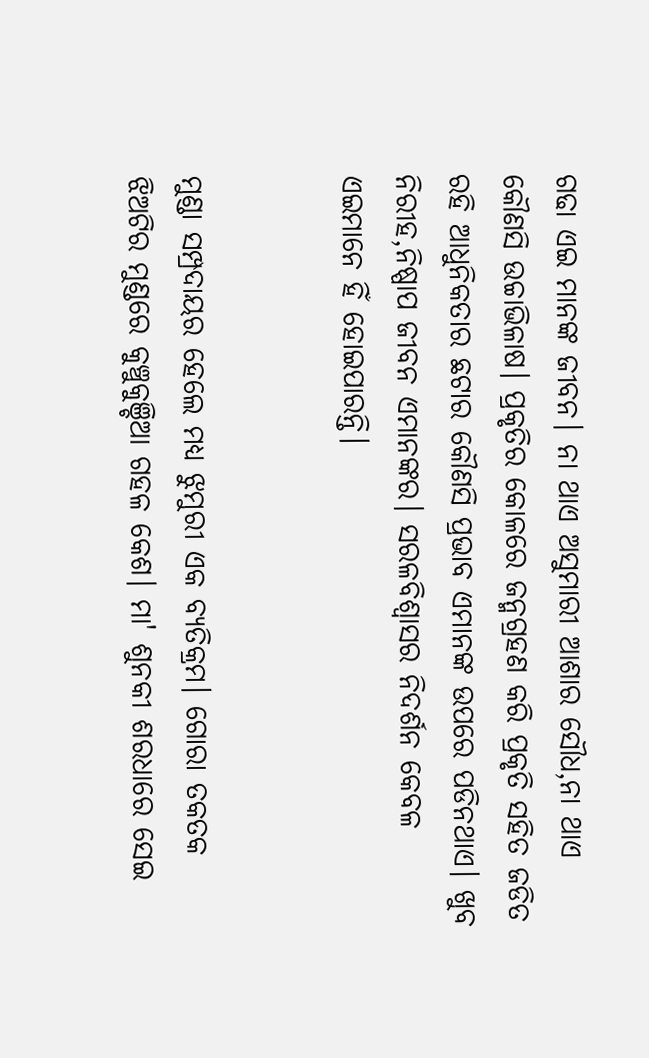ଗଢା ଏଇ ମାନଙ୍କ ଜୀବନ। ନା ଥାଏ ଅସୁମାରୀ ଆଶାର ସୌଧ,ନା ଥାଏ କୌଣସି ଉଚ୍ଚାଭିଳାଷ। ପ୍ରକୃତିର କୋଳରେ ଜନ୍ମଗ୍ରହଣ କରି ପ୍ରକୃତି ସହିତ ଜଡିତ ରହି ଆଧୁନିକତାର ଛଟାର କୌଣସି ପ୍ରଭାବ ଏମାନଙ୍କ ଉପରେ ପଡିନଥାଏ। ଖୁବ ନିରୀହ,ନିଷ୍ପାପ ଜୀବନ ଏମାନଙ୍କର। ସରଳବିଶ୍ବାସର ନିଦର୍ଶନ କେବଳ ଏଇମାନେ ହିଁ ହୋଇପାରନ୍ତି।


ମୁଣ୍ଡା ସମ୍ପ୍ରଦାୟର ହେଲେ ମଧ୍ୟ ଝୁମୁରୀ ଏକ ବ୍ୟତିକ୍ରମ। ଗୋରା ତକତକ ଝିଅଟିର ମୁଣ୍ଡରେ କୁଞ୍ଚୁକୁଞ୍ଚିଆ ଗହଳ କେଶ। ମା' ଶୁନକୀ ଶରଧାରେ ସେଇ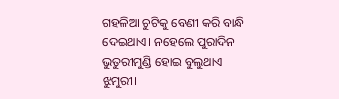ଗହଳିଆ ଚୁଟିକୁ ବେଣୀ କରି ବାନ୍ଧି ଦେଇଥାଏ। ନହେଲେ ପୁରାଦିନ ଭୁତୁରୀମୁଣ୍ଡି ହୋଇ ବୁଲୁଥାଏ ଝୁମୁରୀ।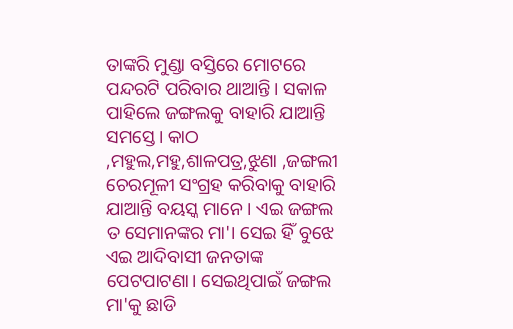ତାଙ୍କରି ମୁଣ୍ଡା ବସ୍ତିରେ ମୋଟରେ ପନ୍ଦରଟି ପରିବାର ଥାଆନ୍ତି। ସକାଳ ପାହିଲେ ଜଙ୍ଗଲକୁ ବାହାରି ଯାଆନ୍ତି ସମସ୍ତେ। କାଠ ,ମହୁଲ,ମହୁ,ଶାଳପତ୍ର,ଝୁଣା ,ଜଙ୍ଗଲୀ ଚେରମୂଳୀ ସଂଗ୍ରହ କରିବାକୁ ବାହାରି ଯାଆନ୍ତି ବୟସ୍କ ମାନେ। ଏଇ ଜଙ୍ଗଲ ତ ସେମାନଙ୍କର ମା'। ସେଇ ହିଁ ବୁଝେ ଏଇ ଆଦିବାସୀ ଜନତାଙ୍କ ପେଟପାଟଣା। ସେଇଥିପାଇଁ ଜଙ୍ଗଲ ମା'କୁ ଛାଡି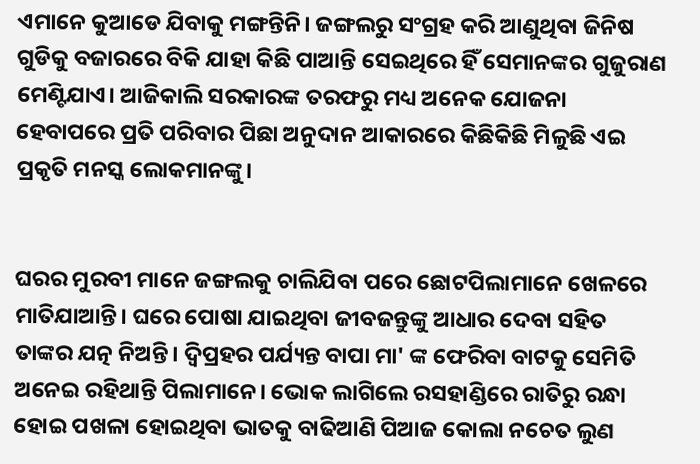ଏମାନେ କୁଆଡେ ଯିବାକୁ ମଙ୍ଗନ୍ତିନି। ଜଙ୍ଗଲରୁ ସଂଗ୍ରହ କରି ଆଣୁଥିବା ଜିନିଷ ଗୁଡିକୁ ବଜାରରେ ବିକି ଯାହା କିଛି ପାଆନ୍ତି ସେଇଥିରେ ହିଁ ସେମାନଙ୍କର ଗୁଜୁରାଣ ମେଣ୍ଟିଯାଏ। ଆଜିକାଲି ସରକାରଙ୍କ ତରଫରୁ ମଧ୍ୟ ଅନେକ ଯୋଜନା ହେବାପରେ ପ୍ରତି ପରିବାର ପିଛା ଅନୁଦାନ ଆକାରରେ କିଛିକିଛି ମିଳୁଛି ଏଇ ପ୍ରକୃତି ମନସ୍କ ଲୋକମାନଙ୍କୁ।


ଘରର ମୁରବୀ ମାନେ ଜଙ୍ଗଲକୁ ଚାଲିଯିବା ପରେ ଛୋଟପିଲାମାନେ ଖେଳରେ ମାତିଯାଆନ୍ତି। ଘରେ ପୋଷା ଯାଇଥିବା ଜୀବଜନ୍ତୁଙ୍କୁ ଆଧାର ଦେବା ସହିତ ତାଙ୍କର ଯତ୍ନ ନିଅନ୍ତି। ଦ୍ବିପ୍ରହର ପର୍ଯ୍ୟନ୍ତ ବାପା ମା' ଙ୍କ ଫେରିବା ବାଟକୁ ସେମିତି ଅନେଇ ରହିଥାନ୍ତି ପିଲାମାନେ। ଭୋକ ଲାଗିଲେ ରସହାଣ୍ଡିରେ ରାତିରୁ ରନ୍ଧା ହୋଇ ପଖଳା ହୋଇଥିବା ଭାତକୁ ବାଢିଆଣି ପିଆଜ କୋଲା ନଚେତ ଲୁଣ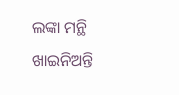ଲଙ୍କା ମନ୍ଥି ଖାଇନିଅନ୍ତି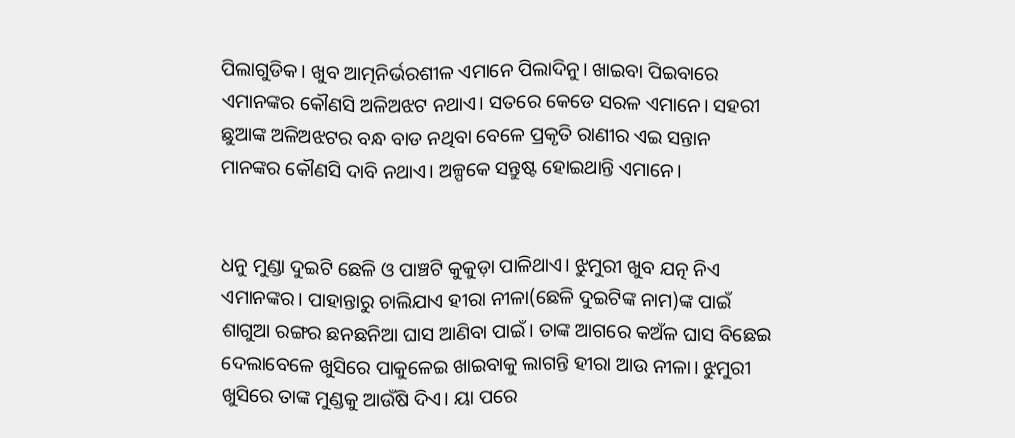ପିଲାଗୁଡିକ। ଖୁବ ଆତ୍ମନିର୍ଭରଶୀଳ ଏମାନେ ପିଲାଦିନୁ। ଖାଇବା ପିଇବାରେ ଏମାନଙ୍କର କୌଣସି ଅଳିଅଝଟ ନଥାଏ। ସତରେ କେଡେ ସରଳ ଏମାନେ। ସହରୀ ଛୁଆଙ୍କ ଅଳିଅଝଟର ବନ୍ଧ ବାଡ ନଥିବା ବେଳେ ପ୍ରକୃତି ରାଣୀର ଏଇ ସନ୍ତାନ ମାନଙ୍କର କୌଣସି ଦାବି ନଥାଏ। ଅଳ୍ପକେ ସନ୍ତୁଷ୍ଟ ହୋଇଥାନ୍ତି ଏମାନେ।


ଧନୁ ମୁଣ୍ଡା ଦୁଇଟି ଛେଳି ଓ ପାଞ୍ଚଟି କୁକୁଡ଼ା ପାଳିଥାଏ। ଝୁମୁରୀ ଖୁବ ଯତ୍ନ ନିଏ ଏମାନଙ୍କର। ପାହାନ୍ତାରୁ ଚାଲିଯାଏ ହୀରା ନୀଳା(ଛେଳି ଦୁଇଟିଙ୍କ ନାମ)ଙ୍କ ପାଇଁ ଶାଗୁଆ ରଙ୍ଗର ଛନଛନିଆ ଘାସ ଆଣିବା ପାଇଁ। ତାଙ୍କ ଆଗରେ କଅଁଳ ଘାସ ବିଛେଇ ଦେଲାବେଳେ ଖୁସିରେ ପାକୁଳେଇ ଖାଇବାକୁ ଲାଗନ୍ତି ହୀରା ଆଉ ନୀଳା। ଝୁମୁରୀ ଖୁସିରେ ତାଙ୍କ ମୁଣ୍ଡକୁ ଆଉଁଷି ଦିଏ। ୟା ପରେ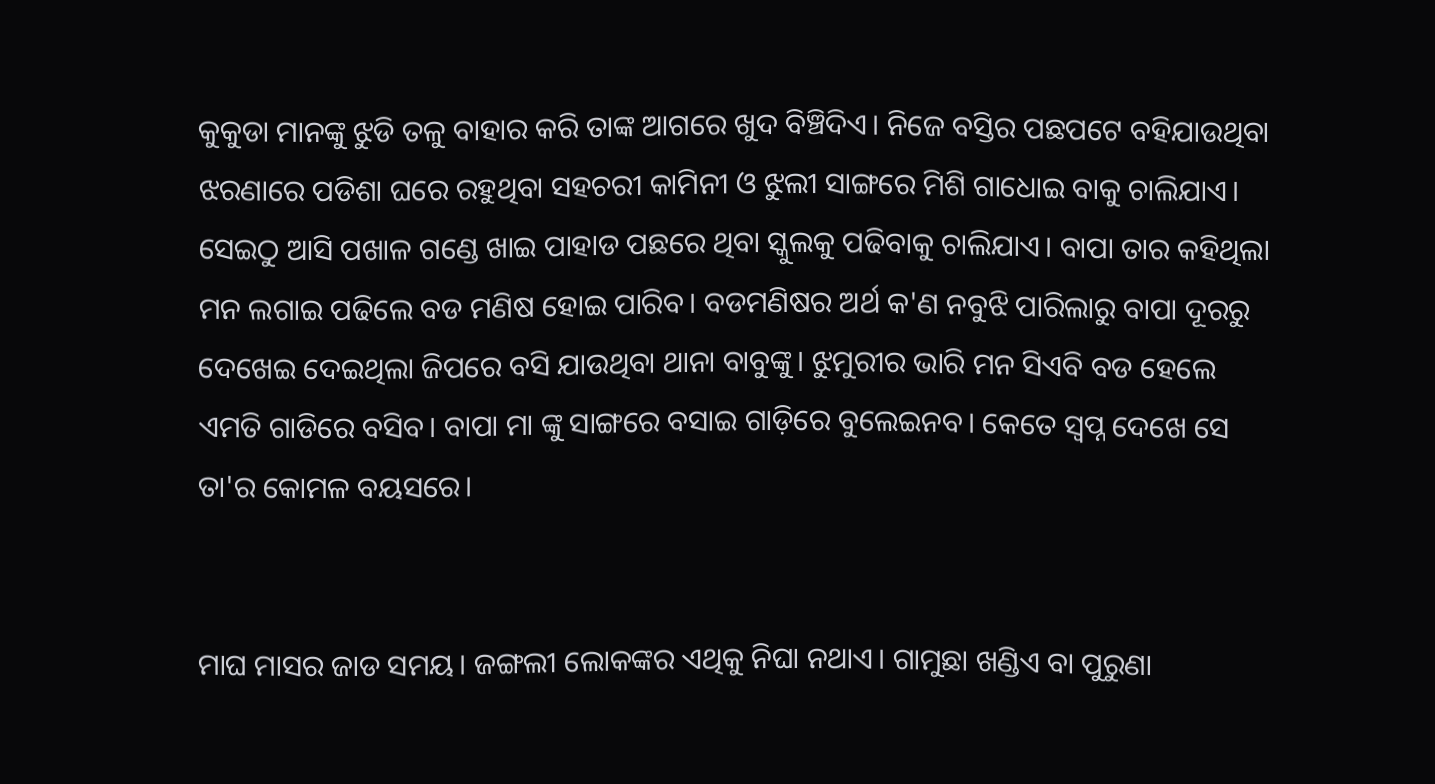କୁକୁଡା ମାନଙ୍କୁ ଝୁଡି ତଳୁ ବାହାର କରି ତାଙ୍କ ଆଗରେ ଖୁଦ ବିଞ୍ଚିଦିଏ। ନିଜେ ବସ୍ତିର ପଛପଟେ ବହିଯାଉଥିବା ଝରଣାରେ ପଡିଶା ଘରେ ରହୁଥିବା ସହଚରୀ କାମିନୀ ଓ ଝୁଲୀ ସାଙ୍ଗରେ ମିଶି ଗାଧୋଇ ବାକୁ ଚାଲିଯାଏ। ସେଇଠୁ ଆସି ପଖାଳ ଗଣ୍ଡେ ଖାଇ ପାହାଡ ପଛରେ ଥିବା ସ୍କୁଲକୁ ପଢିବାକୁ ଚାଲିଯାଏ। ବାପା ତାର କହିଥିଲା ମନ ଲଗାଇ ପଢିଲେ ବଡ ମଣିଷ ହୋଇ ପାରିବ। ବଡମଣିଷର ଅର୍ଥ କ'ଣ ନବୁଝି ପାରିଲାରୁ ବାପା ଦୂରରୁ ଦେଖେଇ ଦେଇଥିଲା ଜିପରେ ବସି ଯାଉଥିବା ଥାନା ବାବୁଙ୍କୁ। ଝୁମୁରୀର ଭାରି ମନ ସିଏବି ବଡ ହେଲେ ଏମତି ଗାଡିରେ ବସିବ। ବାପା ମା ଙ୍କୁ ସାଙ୍ଗରେ ବସାଇ ଗାଡ଼ିରେ ବୁଲେଇନବ। କେତେ ସ୍ବପ୍ନ ଦେଖେ ସେ ତା'ର କୋମଳ ବୟସରେ।


ମାଘ ମାସର ଜାଡ ସମୟ। ଜଙ୍ଗଲୀ ଲୋକଙ୍କର ଏଥିକୁ ନିଘା ନଥାଏ। ଗାମୁଛା ଖଣ୍ଡିଏ ବା ପୁରୁଣା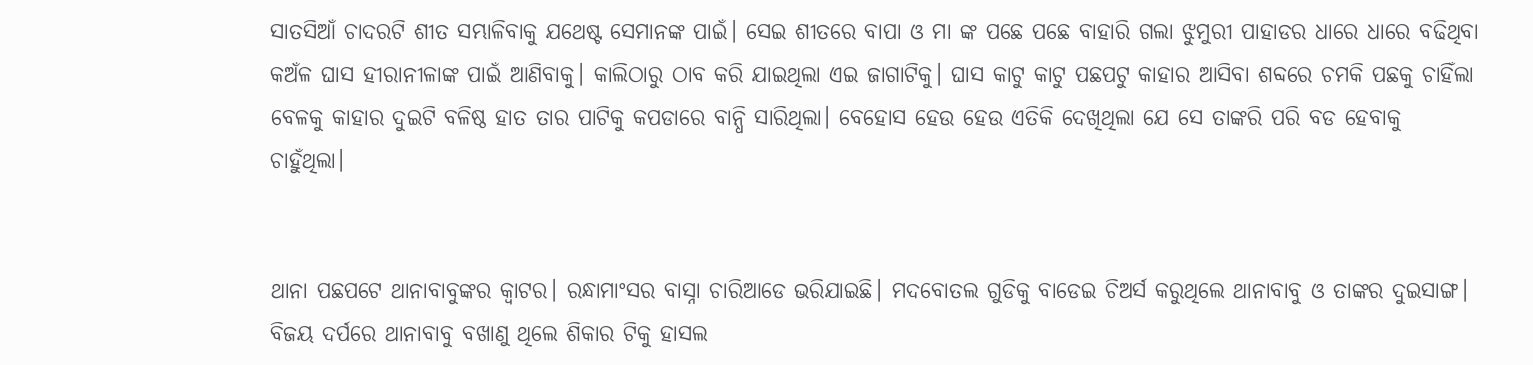ସାତସିଆଁ ଚାଦରଟି ଶୀତ ସମ୍ଭାଳିବାକୁ ଯଥେଷ୍ଟ ସେମାନଙ୍କ ପାଇଁ। ସେଇ ଶୀତରେ ବାପା ଓ ମା ଙ୍କ ପଛେ ପଛେ ବାହାରି ଗଲା ଝୁମୁରୀ ପାହାଡର ଧାରେ ଧାରେ ବଢିଥିବା କଅଁଳ ଘାସ ହୀରାନୀଳାଙ୍କ ପାଇଁ ଆଣିବାକୁ। କାଲିଠାରୁ ଠାବ କରି ଯାଇଥିଲା ଏଇ ଜାଗାଟିକୁ। ଘାସ କାଟୁ କାଟୁ ପଛପଟୁ କାହାର ଆସିବା ଶବ୍ଦରେ ଚମକି ପଛକୁ ଚାହିଁଲା ବେଳକୁ କାହାର ଦୁଇଟି ବଳିଷ୍ଠ ହାତ ତାର ପାଟିକୁ କପଡାରେ ବାନ୍ଧି ସାରିଥିଲା। ବେହୋସ ହେଉ ହେଉ ଏତିକି ଦେଖିଥିଲା ଯେ ସେ ତାଙ୍କରି ପରି ବଡ ହେବାକୁ ଚାହୁଁଥିଲା।


ଥାନା ପଛପଟେ ଥାନାବାବୁଙ୍କର କ୍ବାଟର। ରନ୍ଧାମାଂସର ବାସ୍ନା ଚାରିଆଡେ ଭରିଯାଇଛି। ମଦବୋତଲ ଗୁଡିକୁ ବାଡେଇ ଚିଅର୍ସ କରୁଥିଲେ ଥାନାବାବୁ ଓ ତାଙ୍କର ଦୁଇସାଙ୍ଗ। ବିଜୟ ଦର୍ପରେ ଥାନାବାବୁ ବଖାଣୁ ଥିଲେ ଶିକାର ଟିକୁ ହାସଲ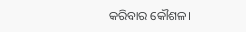କରିବାର କୌଶଳ।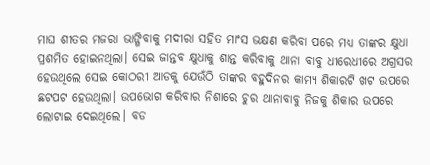ମାଘ ଶୀତର ମଜରା ଭାଙ୍ଗିବାକୁ ମଦୀରା ସହିତ ମାଂସ ଭକ୍ଷଣ କରିବା ପରେ ମଧ୍ୟ ତାଙ୍କର କ୍ଷୁଧା ପ୍ରଶମିତ ହୋଇନଥିଲା। ସେଇ ଜାନ୍ତବ କ୍ଷୁଧାକୁ ଶାନ୍ତ କରିବାକୁ ଥାନା ବାବୁ ଧୀରେଧୀରେ ଅଗ୍ରସର ହେଉଥିଲେ ସେଇ କୋଠରୀ ଆଡକୁ ଯେଉଁଠି ତାଙ୍କର ବହୁଦିନର କାମ୍ୟ ଶିକାରଟି ଖଟ ଉପରେ ଛଟପଟ ହେଉଥିଲା। ଉପଭୋଗ କରିବାର ନିଶାରେ ଚୁର ଥାନାବାବୁ ନିଜକୁ ଶିକାର ଉପରେ ଲୋଟାଇ ଦେଇଥିଲେ। ବଡ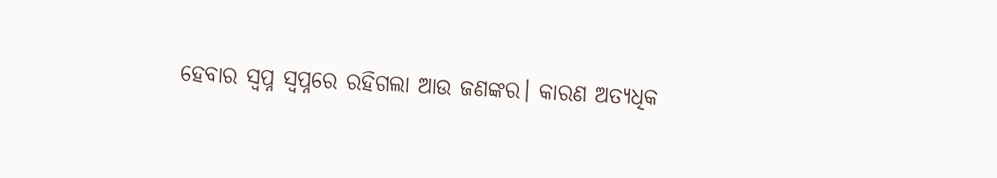ହେବାର ସ୍ବପ୍ନ ସ୍ବପ୍ନରେ ରହିଗଲା ଆଉ ଜଣଙ୍କର। କାରଣ ଅତ୍ୟଧିକ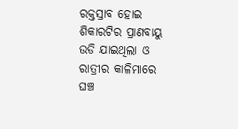ରକ୍ତସ୍ରାବ ହୋଇ ଶିକାରଟିର ପ୍ରାଣବାୟୁ ଉଡି ଯାଇଥିଲା ଓ ରାତ୍ରୀର କାଳିମାରେ ଘଞ୍ଚ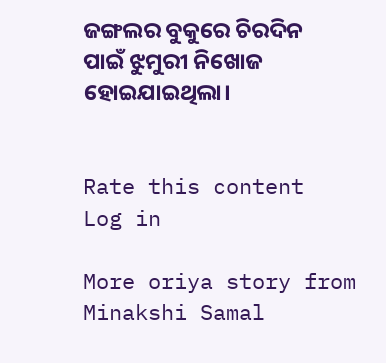ଜଙ୍ଗଲର ବୁକୁରେ ଚିରଦିନ ପାଇଁ ଝୁମୁରୀ ନିଖୋଜ ହୋଇଯାଇଥିଲା।


Rate this content
Log in

More oriya story from Minakshi Samal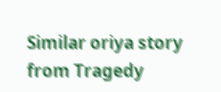Similar oriya story from Tragedy